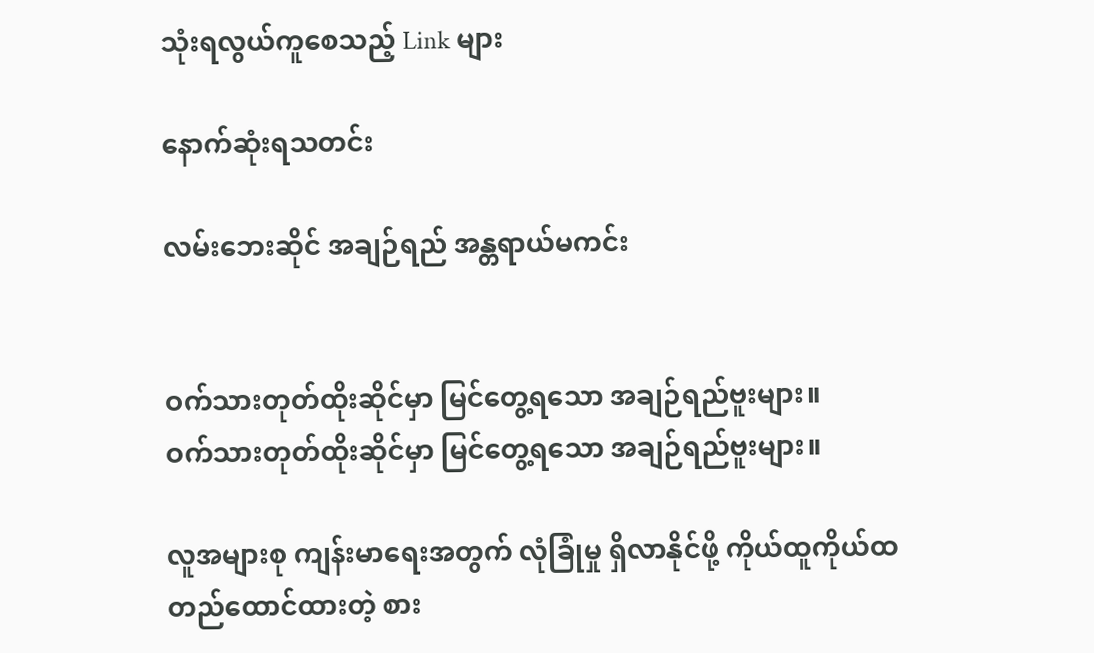သုံးရလွယ်ကူစေသည့် Link များ

နောက်ဆုံးရသတင်း

လမ်းဘေးဆိုင် အချဉ်ရည် အန္တရာယ်မကင်း


ဝက်သားတုတ်ထိုးဆိုင်မှာ မြင်တွေ့ရသော အချဉ်ရည်ဗူးများ။
ဝက်သားတုတ်ထိုးဆိုင်မှာ မြင်တွေ့ရသော အချဉ်ရည်ဗူးများ။

လူအများစု ကျန်းမာရေးအတွက် လုံခြုံမှု ရှိလာနိုင်ဖို့ ကိုယ်ထူကိုယ်ထ တည်ထောင်ထားတဲ့ စား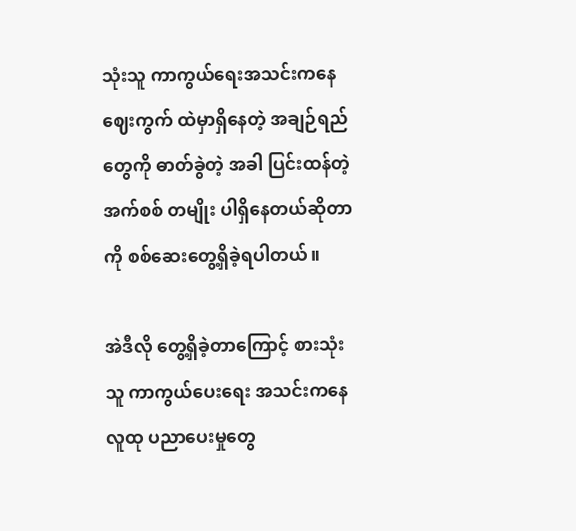သုံးသူ ကာကွယ်ရေးအသင်းကနေ ဈေးကွက် ထဲမှာရှိနေတဲ့ အချဉ်ရည်တွေကို ဓာတ်ခွဲတဲ့ အခါ ပြင်းထန်တဲ့ အက်စစ် တမျိုး ပါရှိနေတယ်ဆိုတာကို စစ်ဆေးတွေ့ရှိခဲ့ရပါတယ်။

အဲဒီလို တွေ့ရှိခဲ့တာကြောင့် စားသုံးသူ ကာကွယ်ပေးရေး အသင်းကနေ လူထု ပညာပေးမှုတွေ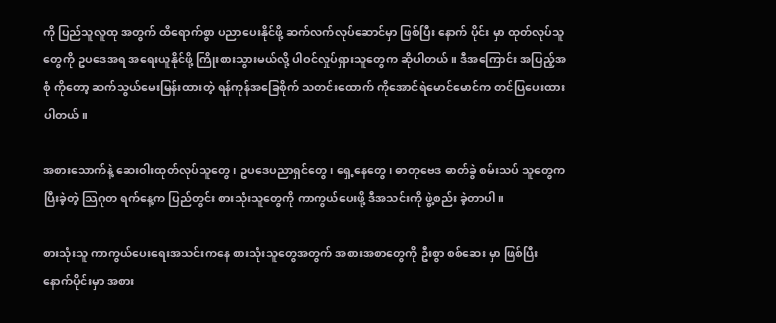ကို ပြည်သူလူထု အတွက် ထိရောက်စွာ ပညာပေးနိုင်ဖို့ ဆက်လက်လုပ်ဆောင်မှာ ဖြစ်ပြီး နောက် ပိုင်း မှာ ထုတ်လုပ်သူတွေကို ဥပဒေအရ အရေးယူနိုင်ဖို့ ကြိုးစားသွားမယ်လို့ ပါဝင်လှုပ်ရှားသူတွေက ဆိုပါတယ်။ ဒီအကြောင်း အပြည့်အစုံ ကိုတော့ ဆက်သွယ်မေးမြန်းထားတဲ့ ရန်ကုန်အခြေစိုက် သတင်းထောက် ကိုအောင်ရဲမောင်မောင်က တင်ပြပေးထားပါတယ်။

အစားသောက်နဲ့ ဆေးဝါးထုတ်လုပ်သူတွေ၊ ဥပဒေပညာရှင်တွေ၊ ရှေ့နေတွေ၊ ဓာတုဗေဒ ဓာတ်ခွဲ စမ်းသပ် သူတွေက ပြီးခဲ့တဲ့ သြဂုတ ရက်နေ့က ပြည်တွင်း စားသုံးသူတွေကို ကာကွယ်ပေးဖို့ ဒီအသင်းကို ဖွဲ့စည်း ခဲ့တာပါ။

စားသုံးသူ ကာကွယ်ပေးရေးအသင်းကနေ စားသုံးသူတွေအတွက် အစားအစာတွေကို ဦးစွာ စစ်ဆေး မှာ ဖြစ်ပြီး နောက်ပိုင်းမှာ အစား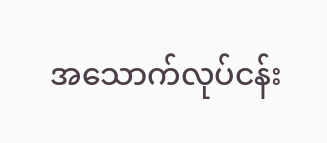အသောက်လုပ်ငန်း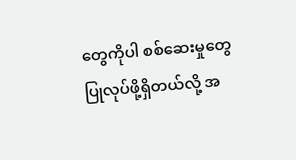တွေကိုပါ စစ်ဆေးမှုတွေ ပြုလုပ်ဖို့ရှိတယ်လို့ အ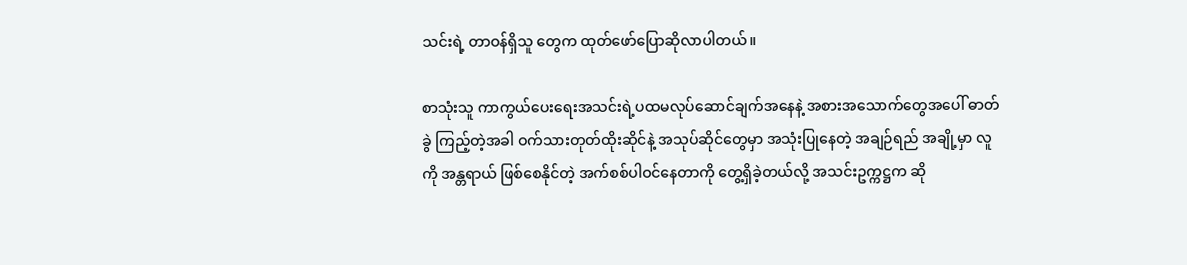သင်းရဲ့ တာဝန်ရှိသူ တွေက ထုတ်ဖော်ပြောဆိုလာပါတယ်။

စာသုံးသူ ကာကွယ်ပေးရေးအသင်းရဲ့ပထမလုပ်ဆောင်ချက်အနေနဲ့ အစားအသောက်တွေအပေါ် ဓာတ်ခွဲ ကြည့်တဲ့အခါ ဝက်သားတုတ်ထိုးဆိုင်နဲ့ အသုပ်ဆိုင်တွေမှာ အသုံးပြုနေတဲ့ အချဉ်ရည် အချို့မှာ လူကို အန္တရာယ် ဖြစ်စေနိုင်တဲ့ အက်စစ်ပါဝင်နေတာကို တွေ့ရှိခဲ့တယ်လို့ အသင်းဥက္ကဋ္ဌက ဆို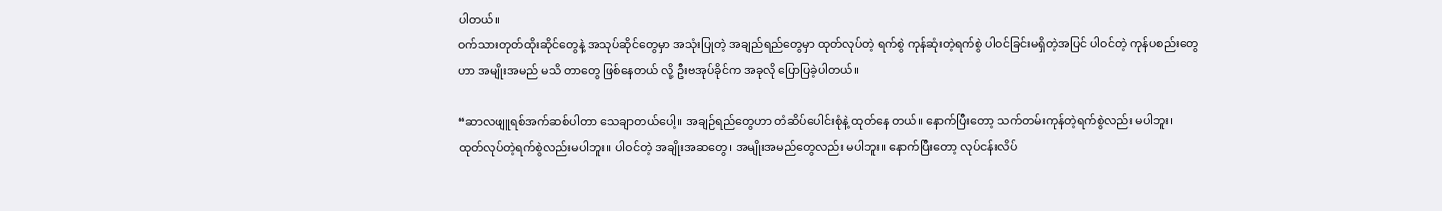ပါတယ်။
ဝက်သားတုတ်ထိုးဆိုင်တွေနဲ့ အသုပ်ဆိုင်တွေမှာ အသုံးပြုတဲ့ အချည်ရည်တွေမှာ ထုတ်လုပ်တဲ့ ရက်စွဲ ကုန်ဆုံးတဲ့ရက်စွဲ ပါဝင်ခြင်းမရှိတဲ့အပြင် ပါဝင်တဲ့ ကုန်ပစည်းတွေဟာ အမျိုးအမည် မသိ တာတွေ ဖြစ်နေတယ် လို့ ဦးဗအုပ်ခိုင်က အခုလို ပြောပြခဲ့ပါတယ်။

“ဆာလဖျူရစ်အက်ဆစ်ပါတာ သေချာတယ်ပေါ့။ အချဉ်ရည်တွေဟာ တံဆိပ်ပေါင်းစုံနဲ့ ထုတ်နေ တယ်။ နောက်ပြီးတော့ သက်တမ်းကုန်တဲ့ရက်စွဲလည်း မပါဘူး၊ ထုတ်လုပ်တဲ့ရက်စွဲလည်းမပါဘူး။ ပါဝင်တဲ့ အချိုးအဆတွေ၊ အမျိုးအမည်တွေလည်း မပါဘူး။ နောက်ပြီးတော့ လုပ်ငန်းလိပ်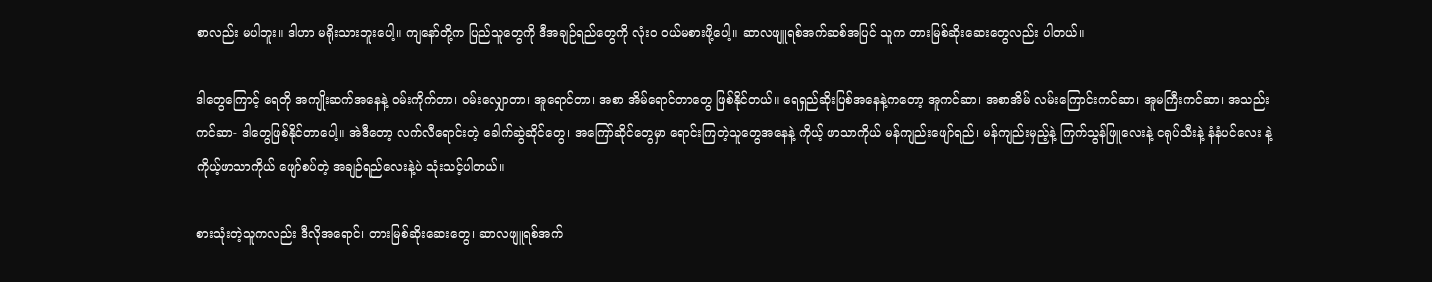စာလည်း မပါဘူး။ ဒါဟာ မရိုးသားဘူးပေါ့။ ကျနော်တို့က ပြည်သူတွေကို ဒီအချဉ်ရည်တွေကို လုံးဝ ဝယ်မစားဖို့ပေါ့။ ဆာလဖျူရစ်အက်ဆစ်အပြင် သူက တားမြစ်ဆိုးဆေးတွေလည်း ပါတယ်။

ဒါတွေကြောင့် ရေတို အကျိုးဆက်အနေနဲ့ ဝမ်းကိုက်တာ၊ ဝမ်းလျှောတာ၊ အူရောင်တာ၊ အစာ အိမ်ရောင်တာတွေ ဖြစ်နိုင်တယ်။ ရေရှည်ဆိုးပြစ်အနေနဲ့ကတော့ အူကင်ဆာ၊ အစာအိမ် လမ်းကြောင်းကင်ဆာ၊ အူမကြီးကင်ဆာ၊ အသည်း ကင်ဆာ- ဒါတွေဖြစ်နိုင်တာပေါ့။ အဲဒီတော့ လက်လီရောင်းတဲ့ ခေါက်ဆွဲဆိုင်တွေ၊ အကြော်ဆိုင်တွေမှာ ရောင်းကြတဲ့သူတွေအနေနဲ့ ကိုယ့် ဖာသာကိုယ် မန်ကျည်းဖျော်ရည်၊ မန်ကျည်းမှည့်နဲ့ ကြက်သွန်ဖြူလေးနဲ့ ငရုပ်သီးနဲ့ နံနံပင်လေး နဲ့ ကိုယ့်ဖာသာကိုယ် ဖျော်စပ်တဲ့ အချဉ်ရည်လေးနဲ့ပဲ သုံးသင့်ပါတယ်။

စားသုံးတဲ့သူကလည်း ဒီလိုအရောင်၊ တားမြစ်ဆိုးဆေးတွေ၊ ဆာလဖျူရစ်အက်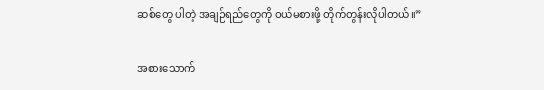ဆစ်တွေ ပါတဲ့ အချဉ်ရည်တွေကို ဝယ်မစားဖို့ တိုက်တွန်းလိုပါတယ်။”

အစားသောက်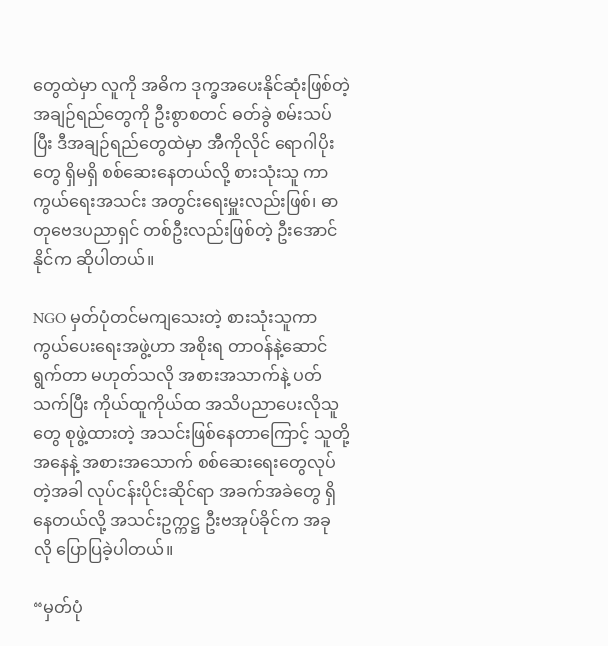တွေထဲမှာ လူကို အဓိက ဒုက္ခအပေးနိုင်ဆုံးဖြစ်တဲ့ အချဉ်ရည်တွေကို ဦးစွာစတင် ဓတ်ခွဲ စမ်းသပ်ပြီး ဒီအချဉ်ရည်တွေထဲမှာ အီကိုလိုင် ရောဂါပိုးတွေ ရှိမရှိ စစ်ဆေးနေတယ်လို့ စားသုံးသူ ကာကွယ်ရေးအသင်း အတွင်းရေးမှူးလည်းဖြစ်၊ ဓာတုဗေဒပညာရှင် တစ်ဦးလည်းဖြစ်တဲ့ ဦးအောင်နိုင်က ဆိုပါတယ်။

NGO မှတ်ပုံတင်မကျသေးတဲ့ စားသုံးသူကာကွယ်ပေးရေးအဖွဲ့ဟာ အစိုးရ တာဝန်နဲ့ဆောင်ရွက်တာ မဟုတ်သလို အစားအသာက်နဲ့ ပတ်သက်ပြီး ကိုယ်ထူကိုယ်ထ အသိပညာပေးလိုသူတွေ စုဖွဲ့ထားတဲ့ အသင်းဖြစ်နေတာကြောင့် သူတို့အနေနဲ့ အစားအသောက် စစ်ဆေးရေးတွေလုပ်တဲ့အခါ လုပ်ငန်းပိုင်းဆိုင်ရာ အခက်အခဲတွေ ရှိနေတယ်လို့ အသင်းဥက္ကဋ္ဌ ဦးဗအုပ်ခိုင်က အခု လို ပြောပြခဲ့ပါတယ်။

“မှတ်ပုံ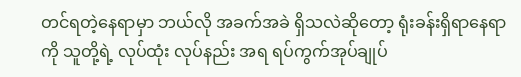တင်ရတဲ့နေရာမှာ ဘယ်လို အခက်အခဲ ရှိသလဲဆိုတော့ ရုံးခန်းရှိရာနေရာကို သူတို့ရဲ့ လုပ်ထုံး လုပ်နည်း အရ ရပ်ကွက်အုပ်ချုပ်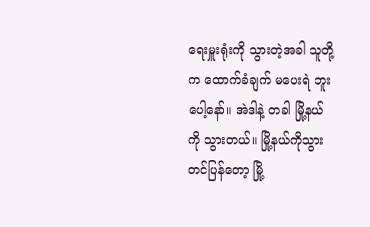ရေးမှူးရုံးကို သွားတဲ့အခါ သူတို့က ထောက်ခံချက် မပေးရဲ ဘူးပေါ့နော်။ အဲဒါနဲ့ တခါ မြို့နယ်ကို သွားတယ်။ မြို့နယ်ကိုသွားတင်ပြန်တော့ မြို့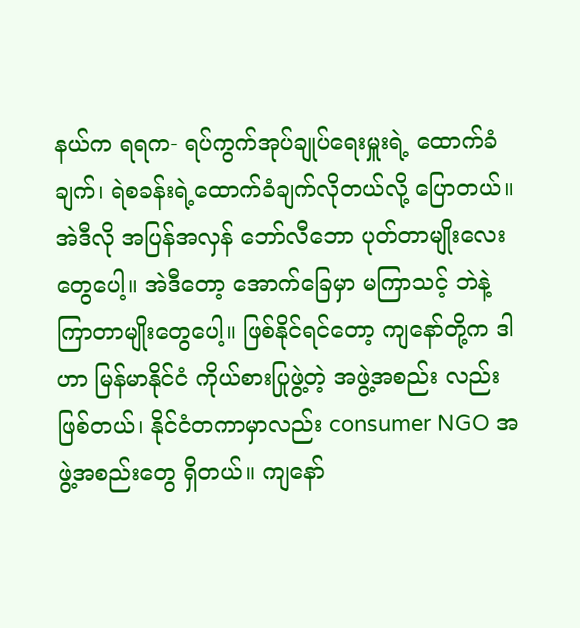နယ်က ရရက- ရပ်ကွက်အုပ်ချုပ်ရေးမှူးရဲ့ ထောက်ခံ ချက်၊ ရဲစခန်းရဲ့ထောက်ခံချက်လိုတယ်လို့ ပြောတယ်။ အဲဒီလို အပြန်အလှန် ဘော်လီဘော ပုတ်တာမျိုးလေး တွေပေါ့။ အဲဒီတော့ အောက်ခြေမှာ မကြာသင့် ဘဲနဲ့ ကြာတာမျိုးတွေပေါ့။ ဖြစ်နိုင်ရင်တော့ ကျနော်တို့က ဒါဟာ မြန်မာနိုင်ငံ ကိုယ်စားပြုဖွဲ့တဲ့ အဖွဲ့အစည်း လည်းဖြစ်တယ်၊ နိုင်ငံတကာမှာလည်း consumer NGO အဖွဲ့အစည်းတွေ ရှိတယ်။ ကျနော်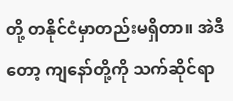တို့ တနိုင်ငံမှာတည်းမရှိတာ။ အဲဒီတော့ ကျနော်တို့ကို သက်ဆိုင်ရာ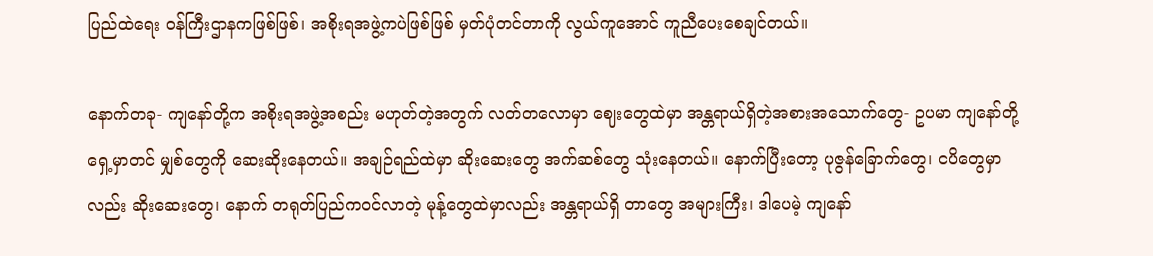ပြည်ထဲရေး ဝန်ကြီးဌာနကဖြစ်ဖြစ်၊ အစိုးရအဖွဲ့ကပဲဖြစ်ဖြစ် မှတ်ပုံတင်တာကို လွယ်ကူအောင် ကူညီပေးစေချင်တယ်။

နောက်တခု- ကျနော်တို့က အစိုးရအဖွဲ့အစည်း မဟုတ်တဲ့အတွက် လတ်တလောမှာ ဈေးတွေထဲမှာ အန္တရာယ်ရှိတဲ့အစားအသောက်တွေ- ဥပမာ ကျနော်တို့ရှေ့မှာတင် မျှစ်တွေကို ဆေးဆိုးနေတယ်။ အချဉ်ရည်ထဲမှာ ဆိုးဆေးတွေ အက်ဆစ်တွေ သုံးနေတယ်။ နောက်ပြီးတော့ ပုဇွန်ခြောက်တွေ၊ ငပိတွေမှာလည်း ဆိုးဆေးတွေ၊ နောက် တရုတ်ပြည်ကဝင်လာတဲ့ မုန့်တွေထဲမှာလည်း အန္တရာယ်ရှိ တာတွေ အများကြီး၊ ဒါပေမဲ့ ကျနော်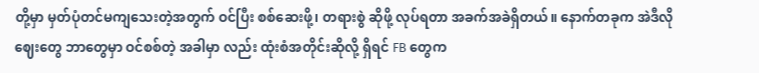တို့မှာ မှတ်ပုံတင်မကျသေးတဲ့အတွက် ဝင်ပြီး စစ်ဆေးဖို့၊ တရားစွဲ ဆိုဖို့ လုပ်ရတာ အခက်အခဲရှိတယ်။ နောက်တခုက အဲဒီလို ဈေးတွေ ဘာတွေမှာ ဝင်စစ်တဲ့ အခါမှာ လည်း ထုံးစံအတိုင်းဆိုလို့ ရှိရင် FB တွေက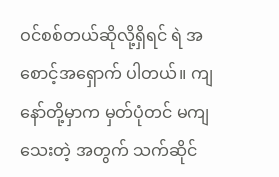ဝင်စစ်တယ်ဆိုလို့ရှိရင် ရဲ အစောင့်အရှောက် ပါတယ်။ ကျနော်တို့မှာက မှတ်ပုံတင် မကျသေးတဲ့ အတွက် သက်ဆိုင်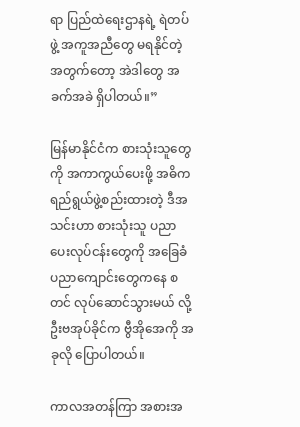ရာ ပြည်ထဲရေးဌာနရဲ့ ရဲတပ်ဖွဲ့ အကူအညီတွေ မရနိုင်တဲ့အတွက်တော့ အဲဒါတွေ အခက်အခဲ ရှိပါတယ်။”

မြန်မာနိုင်ငံက စားသုံးသူတွေကို အကာကွယ်ပေးဖို့ အဓိက ရည်ရွယ်ဖွဲ့စည်းထားတဲ့ ဒီအသင်းဟာ စားသုံးသူ ပညာပေးလုပ်ငန်းတွေကို အခြေခံပညာကျောင်းတွေကနေ စတင် လုပ်ဆောင်သွားမယ် လို့ ဦးဗအုပ်ခိုင်က ဗွီအိုအေကို အခုလို ပြောပါတယ်။

ကာလအတန်ကြာ အစားအ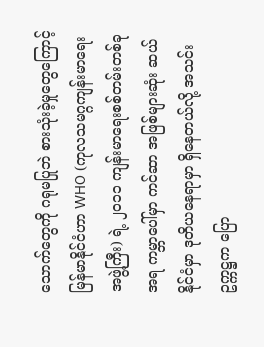သောက်တွေကို ဂရုမပြုဘဲ စားသုံးခဲ့မှုတွေကြောင့် မြန်မာနိုင်ငံဟာ WHO (ကုလသမဂ္ဂကျန်းမာရေးအဖွဲ့ကြီး) ရဲ့ ၂၀၁၁ ကျန်းမာရေးစစ်တမ်းတစ်ခုအရ ကမ္ဘာပေါ်မှာ ကင်ဆာ အဖြစ်များဆုံး ဆယ်နိုင်ငံမှာ ဒုတိယနေရာမှာ ရှိနေတယ်လို့ အသင်းဥက္ကဋ္ဌက ပြော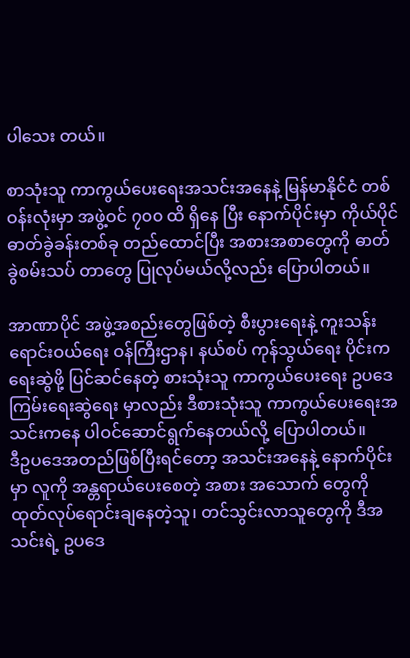ပါသေး တယ်။

စာသုံးသူ ကာကွယ်ပေးရေးအသင်းအနေနဲ့ မြန်မာနိုင်ငံ တစ်ဝန်းလုံးမှာ အဖွဲ့ဝင် ၇၀၀ ထိ ရှိနေ ပြီး နောက်ပိုင်းမှာ ကိုယ်ပိုင်ဓာတ်ခွဲခန်းတစ်ခု တည်ထောင်ပြီး အစားအစာတွေကို ဓာတ်ခွဲစမ်းသပ် တာတွေ ပြုလုပ်မယ်လို့လည်း ပြောပါတယ်။

အာဏာပိုင် အဖွဲ့အစည်းတွေဖြစ်တဲ့ စီးပွားရေးနဲ့ ကူးသန်းရောင်းဝယ်ရေး ဝန်ကြီးဌာန၊ နယ်စပ် ကုန်သွယ်ရေး ပိုင်းက ရေးဆွဲဖို့ ပြင်ဆင်နေတဲ့ စားသုံးသူ ကာကွယ်ပေးရေး ဥပဒေကြမ်းရေးဆွဲရေး မှာလည်း ဒီစားသုံးသူ ကာကွယ်ပေးရေးအသင်းကနေ ပါဝင်ဆောင်ရွက်နေတယ်လို့ ပြောပါတယ်။
ဒီဥပဒေအတည်ဖြစ်ပြီးရင်တော့ အသင်းအနေနဲ့ နောက်ပိုင်းမှာ လူကို အန္တရာယ်ပေးစေတဲ့ အစား အသောက် တွေကို ထုတ်လုပ်ရောင်းချနေတဲ့သူ၊ တင်သွင်းလာသူတွေကို ဒီအသင်းရဲ့ ဥပဒေ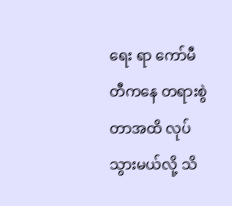ရေး ရာ ကော်မီတီကနေ တရားစွဲတာအထိ လုပ်သွားမယ်လို့ သိ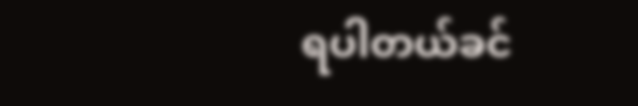ရပါတယ်ခင်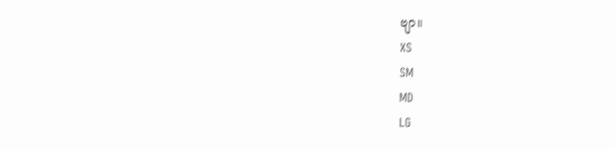ဗျာ။
XS
SM
MD
LG